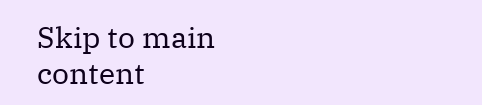Skip to main content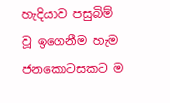හැදියාව පසුබිම් වූ ඉගෙනීම හැම ජනකොටසකට ම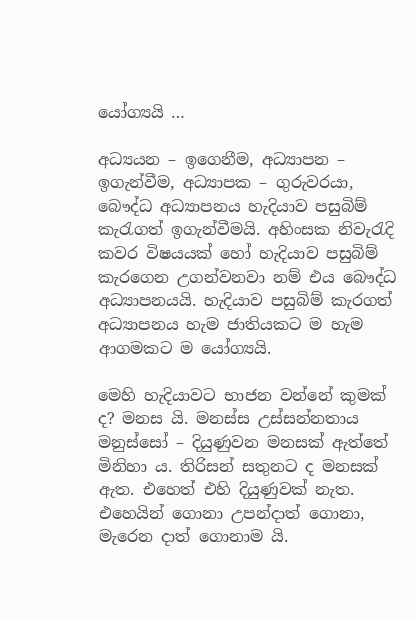යෝග්‍යයි …

අධ්‍යයන – ඉගෙනීම, අධ්‍යාපන – ඉගැන්වීම, අධ්‍යාපක – ගුරුවරයා, බෞද්ධ අධ්‍යාපනය හැදියාව පසුබිම් කැරැගත් ඉගැන්වීමයි. අහිංසක නිවැරැදි කවර විෂයයක් හෝ හැදියාව පසුබිම් කැරගෙන උගන්වනවා නම් එය බෙ‍‍‍‍‍‍‍‍‍‍‍‍‍‍‍‍‍ෟද්ධ අධ්‍යාපනයයි. හැදියාව පසුබිම් කැරගත් අධ්‍යාපනය හැම ජාතියකට ම හැම ආගමකට ම යෝග්‍යයි.

මෙහි හැදියාවට භාජන වන්නේ කුමක් ද? මනස යි. මනස්ස උස්සන්නතාය මනුස්සෝ – දියුණුවන මනසක් ඇත්තේ මිනිහා ය. තිරිසන් සතුනට ද මනසක් ඇත. එහෙත් එහි දියුණුවක් නැත. එහෙයින් ගොනා උපන්දාත් ගොනා, මැරෙන දාත් ගොනාම යි.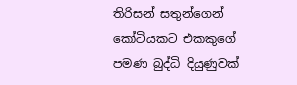තිරිසන් සතුන්ගෙන් කෝටියකට එකකුගේ පමණ බුද්ධි දියුණුවක්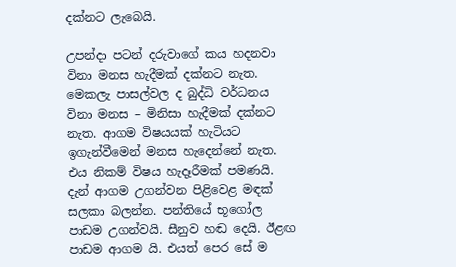දක්නට ලැබෙයි.

උපන්දා පටන් දරුවාගේ කය හදනවා විනා මනස හැදීමක් දක්නට නැත. මෙකලැ පාසල්වල ද බුද්ධි වර්ධනය විනා මනස – මිනිසා හැදීමක් දක්නට නැත. ආගම විෂයයක් හැටියට ඉගැන්වීමෙන් මනස හැදෙන්නේ නැත. එය නිකම් විෂය හැදෑරීමක් පමණයි. දැන් ආගම උගන්වන පිළිවෙළ මඳක් සලකා බලන්න. පන්තියේ භූගෝල පාඩම උගන්වයි. සීනුව හඬ දෙයි. ඊළඟ පාඩම ආගම යි. එයත් පෙර සේ ම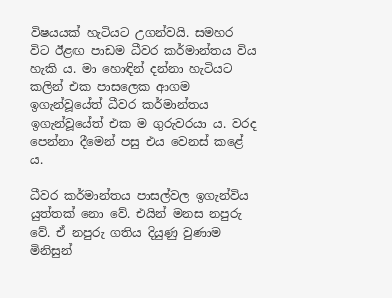විෂයයක් හැටියට උගන්වයි. සමහර විට ඊළඟ පාඩම ධීවර කර්මාන්තය විය හැකි ය. මා හොඳින් දන්නා හැටියට කලින් එක පාසලෙක ආගම ඉගැන්වූයේත් ධීවර කර්මාන්තය ඉගැන්වූයේත් එක ම ගුරුවරයා ය. වරද පෙන්නා දීමෙන් පසු එය වෙනස් කළේ ය.

ධීවර කර්මාන්තය පාසල්වල ඉගැන්විය යුත්තක් නො වේ. එයින් මනස නපුරු වේ. ඒ නපුරු ගතිය දියුණු වුණාම මිනිසුන්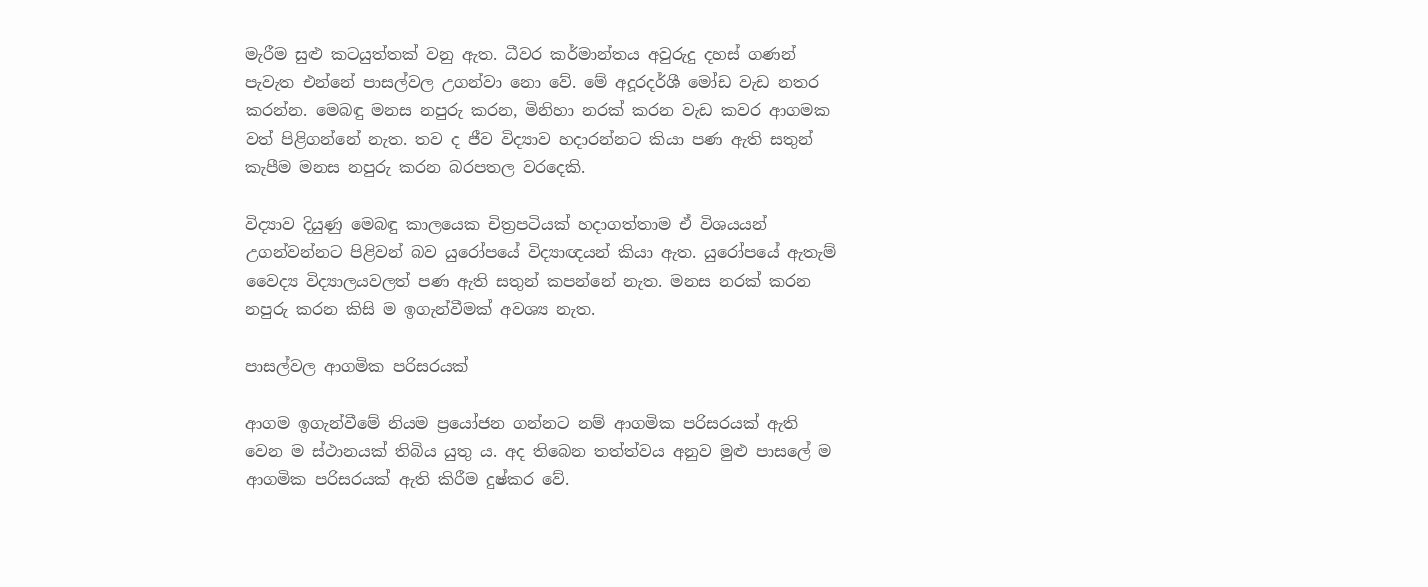මැරීම සුළු කටයුත්තක් වනු අ‍ැත. ධීවර කර්මාන්තය අවුරුදු දහස් ගණන් පැවැත එන්නේ පාසල්වල උගන්වා නො වේ. මේ අදූරදර්ශී මෝඩ වැඩ නතර කරන්න. මෙබඳු මනස නපුරු කරන, මිනිහා නරක් කරන වැඩ කවර ආගමක වත් පිළිගන්නේ නැත. තව ද ජීව විද්‍ය‍ාව හදාරන්නට කියා පණ ඇති සතුන් කැපීම මනස නපුරු කරන බරපතල වරදෙකි.

විද්‍යාව දියුණු මෙබඳු කාලයෙක චිත්‍රපටියක් හදාගත්තාම ඒ විශයයන් උගන්වන්නට පිළිවන් බව යුරෝපයේ විද්‍යාඥයන් කියා ඇත. යුරෝපයේ ඇතැම් වෛද්‍ය විද්‍යාලයවලත් පණ ඇති සතුන් කපන්නේ නැත. මනස නරක් කරන නපුරු කරන කිසි ම ඉගැන්වීමක් අවශ්‍ය නැත.

පාසල්වල ආගමික පරිසරයක්

ආගම ඉගැන්වීමේ නියම ප්‍රයෝජන ගන්නට නම් ආගමික පරිසරයක් ඇති වෙන ම ස්ථානයක් තිබිය යුතු ය. අද තිබෙන තත්ත්වය අනුව මුළු පාසලේ ම ආගමික පරිසරයක් ඇති කිරීම දුෂ්කර වේ.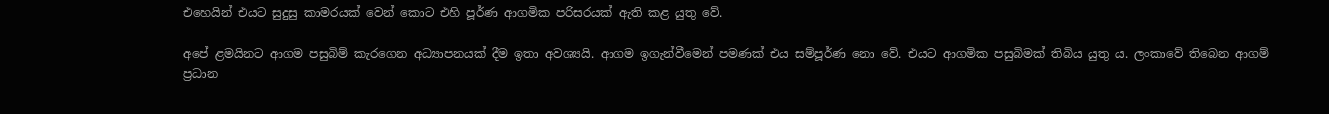එහෙයින් එයට සුදුසු කාමරයක් වෙන් කොට එහි පූර්ණ ආගමික පරිසරයක් ඇති කළ යුතු වේ.

අපේ ළමයිනට ආගම පසුබිම් කැරගෙන අධ්‍යාපනයක් දීම ඉතා අවශ්‍යයි. ආගම ඉගැන්වීමෙන් පමණක් එය සම්පූර්ණ නො වේ. එයට ආගමික පසුබිමක් තිබිය යුතු ය. ලංකාවේ තිබෙන ආගම් ප්‍රධාන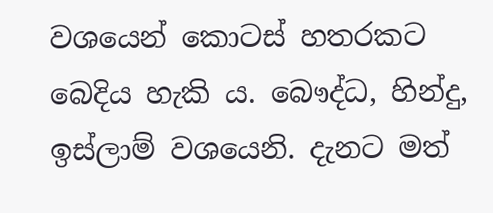වශයෙන් කොටස් හතරකට බෙදිය හැකි ය. බෞද්ධ, හින්දු, ඉස්ලාම් වශයෙනි. දැනට මත්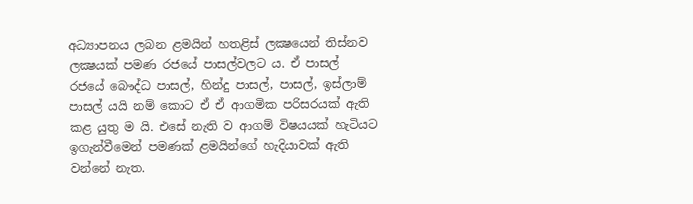අධ්‍යාපනය ලබන ළමයින් හතළිස් ලක්‍ෂයෙන් තිස්නව ලක්‍ෂයක් පමණ රජයේ පාසල්වලට ය. ඒ පාසල් රජයේ බෞද්ධ පාසල්, හින්දු පාසල්, පාසල්, ඉස්ලාම් පාසල් යයි නම් කොට ඒ ඒ ආගමික පරිසරයක් ඇති කළ යුතු ම යි. එසේ නැති ව ආගම් විෂයයක් හැටියට ඉගැන්වීමෙන් පමණක් ළමයින්ගේ හැදියාවක් ඇති වන්නේ නැත.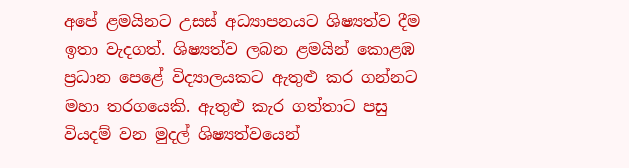අපේ ළමයිනට උසස් අධ්‍යාපනයට ශිෂ්‍යත්ව දීම ඉතා වැදගත්. ශිෂ්‍යත්ව ලබන ළමයින් කොළඹ ප්‍රධාන පෙළේ විද්‍ය‍ාලයකට ඇතුළු කර ගන්නට මහා තරගයෙකි. ඇතුළු කැර ගත්තාට පසු වියදම් වන මුදල් ශිෂ්‍යත්වයෙන්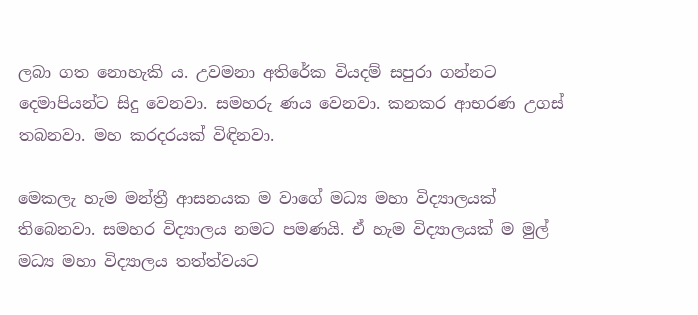ලබා ගත නොහැකි ය. උවමනා අතිරේක වියදම් සපුරා ගන්නට දෙමාපියන්ට සිදු වෙනවා. සමහරු ණය වෙනවා. කනකර ආභරණ උගස් තබනවා. මහ කරදරයක් විඳිනවා.

මෙකලැ හැම මන්ත්‍රී ආසනයක ම වාගේ මධ්‍ය මහා විද්‍යාලයක් තිබෙනවා. සමහර විද්‍යාලය නමට පමණයි. ඒ හැම විද්‍යාලයක් ම මුල් මධ්‍ය මහා විද්‍යාලය තත්ත්වයට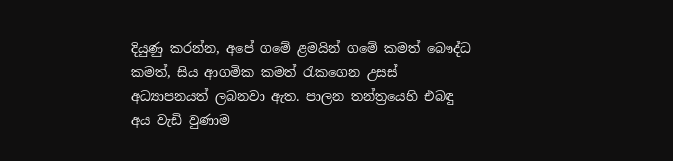දියුණු කරන්න, අපේ ගමේ ළමයින් ගමේ කමත් බෞද්ධ කමත්, සිය ආගමික කමත් රැකගෙන උසස් අධ්‍යාපනයත් ලබනවා ඇත. පාලන තන්ත්‍රයෙහි එබඳු අය වැඩි වුණාම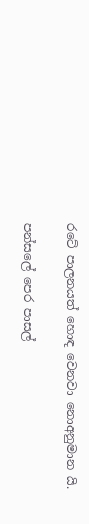රටේ පාලනයත් හොඳ වෙනවා නොඅනුමාන යි.

පන්සලේ පෙර පාසල්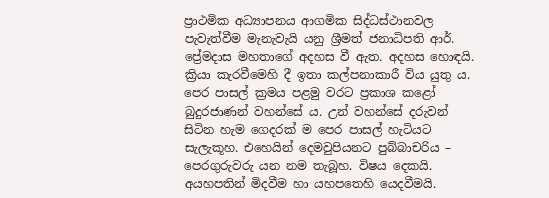ප්‍රාථමික අධ්‍යාපනය ආගමික සිද්ධස්ථානවල පැවැත්වීම මැනැවැයි යනු ශ්‍රීමත් ජනාධිපති ආර්. ප්‍රේමදාස මහතාගේ අදහස වී ඇත. අදහස හොඳයි. ක්‍රියා කැරවීමෙහි දී ඉතා කල්පනාකාරී විය යුතු ය. පෙර පාසල් ක්‍රමය පළමු වරට ප්‍රකාශ කළෝ බුදුරජාණන් වහන්සේ ය. උන් වහන්සේ දරුවන් සිටින හැම ගෙදරක් ම පෙර පාසල් හැටියට සැලැකූහ. එහෙයින් දෙමවුපියනට පුබ්බාචරිය – පෙරගුරුවරු යන නම තැබූහ. විෂය දෙකයි. අයහපතින් මිදවීම හා යහපතෙහි යෙදවීමයි.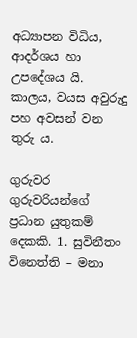අධ්‍යාපන විධිය, ආදර්ශය හා උපදේශය යි‍. කාලය, වයස අවුරුදු පහ අවසන් වන තුරු ය.

ගුරුවර ගුරුවරියන්ගේ ප්‍රධාන යුතුකම් දෙකකි. 1. සුවිනීතං විනෙත්ති – මනා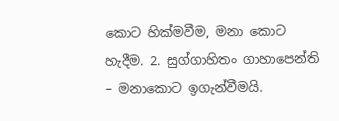කොට හික්මවීම, මනා කොට හැදීම. 2. සුග්ගාහිතං ගාහාපෙන්ති – මනාකොට ඉගැන්වීමයි.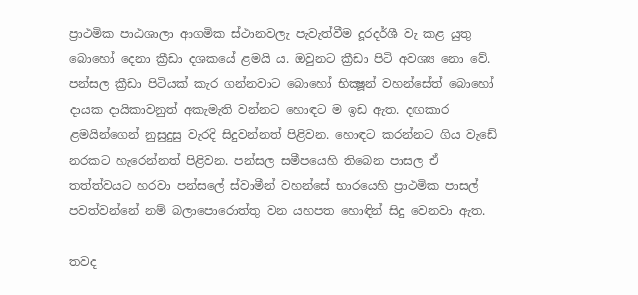ප්‍රාථමික පාඨශාලා ආගමික ස්ථානවලැ පැවැත්වීම දූරදර්ශී වැ කළ යුතු බොහෝ දෙනා ක්‍රීඩා දශකයේ ළමයි ය. ඔවුනට ක්‍රීඩා පිටි අවශ්‍ය නෙ‍ා වේ. පන්සල ක්‍රීඩා පිටියක් කැර ගන්නවාට බොහෝ භික්‍ෂූන් වහන්සේත් බොහෝ දායක දායිකාවනුත් අකැමැති වන්නට හෙ‍ාඳට ම ඉඩ ඇත. දඟකාර ළමයින්ගෙන් නුසුදුසු වැරදි සිදුවන්නත් පිළිවන. හොඳට කරන්නට ගිය වැඩේ නරකට හැරෙන්නත් පිළිවන. පන්සල සමීපයෙහි තිබෙන පාසල ඒ තත්ත්වයට හරවා පන්සලේ ස්වාමීන් වහන්සේ භාරයෙහි ප්‍රාථමික පාසල් පවත්වන්නේ නම් බලාපොරොත්තු වන යහපත හොඳින් සිදු වෙනවා ඇත.

තවද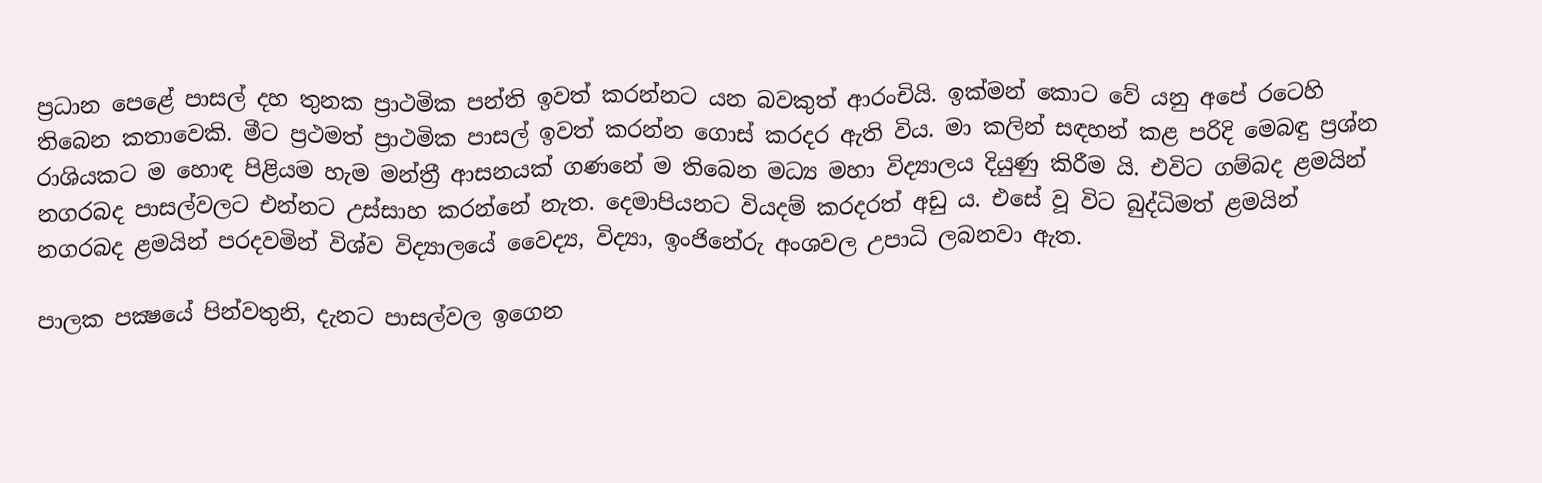ප්‍රධාන පෙළේ පාසල් දහ තුනක ප්‍රාථමික පන්ති ඉවත් කරන්නට යන බවකුත් ආරංචියි. ඉක්මන් කොට වේ යනු අපේ රටෙහි තිබෙන කතාවෙකි. මීට ප්‍රථමත් ප්‍රාථමික පාසල් ඉවත් කරන්න ගොස් කරදර ඇති විය. මා කලින් සඳහන් කළ පරිදි මෙබඳු ප්‍රශ්න රාශියකට ම හොඳ පිළියම හැම මන්ත්‍රී ආසනයක් ගණනේ ම තිබෙන මධ්‍ය මහා විද්‍යාලය දියුණු කිරීම යි. එවිට ගම්බද ළමයින් නගරබද පාසල්වලට එන්නට උස්සාහ කරන්නේ නැත. දෙමාපියනට වියදම් කරදරත් අඩු ය. එසේ වූ විට බුද්ධිමත් ළමයින් නගරබද ළමයින් පරදවමින් විශ්ව විද්‍ය‍ාලයේ වෛද්‍ය, විද්‍යා, ඉංජිනේරු අංශවල උපාධි ලබනවා ඇත.

පාලක පක්‍ෂයේ පින්වතුනි, දැනට පාසල්වල ඉගෙන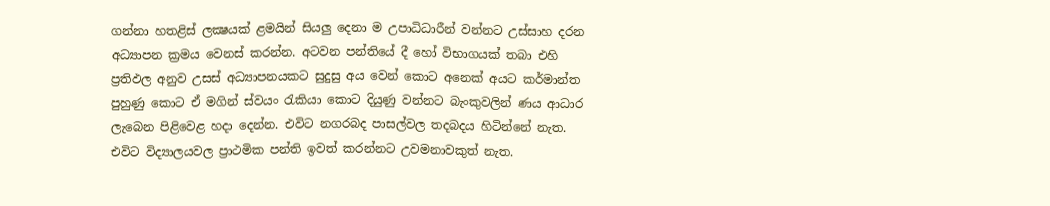ගන්නා හතළිස් ලක්‍ෂයක් ළමයින් සියලු දෙනා ම උපාධිධාරීන් වන්නට උස්සාහ දරන අධ්‍යාපන ක්‍රමය වෙනස් කරන්න. අටවන පන්තියේ දී හෝ විභාගයක් තබා එහි ප්‍රතිඵල අනුව උසස් අධ්‍යාපනයකට සුදුසු අය වෙන් කොට අනෙක් අයට කර්මාන්ත පුහුණු කොට ඒ මගින් ස්වයං රැකියා කොට දියුණු වන්නට බැංකුවලින් ණය ආධාර ලැබෙන පිළිවෙළ හදා දෙන්න. එවිට නගරබද පාසල්වල තදබදය හිටින්නේ නැත. එවිට විද්‍යාලයවල ප්‍රාථමික පන්ති ඉවත් කරන්නට උවමනාවකුත් නැත.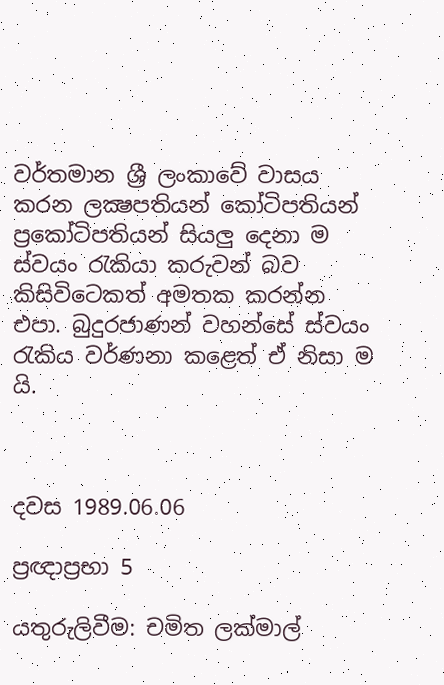වර්තමාන ශ්‍රී ලංකාවේ වාසය කරන ලක්‍ෂපතියන් කෝටිපතියන් ප්‍රකෝටිපතියන් සියලු දෙනා ම ස්වයං රැකියා කරුවන් බව කිසිවිටෙකත් අමතක කරන්න එපා. බුදුරජාණන් වහන්සේ ස්වයං රැකිය වර්ණන‍ා කළෙත් ඒ නිසා ම යි.



දවස 1989.06.06

ප්‍රඥාප්‍රභා 5

යතුරුලිවීම: චමිත ලක්මාල්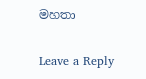මහතා

Leave a Reply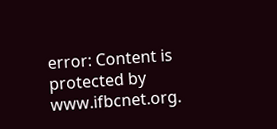error: Content is protected by www.ifbcnet.org.